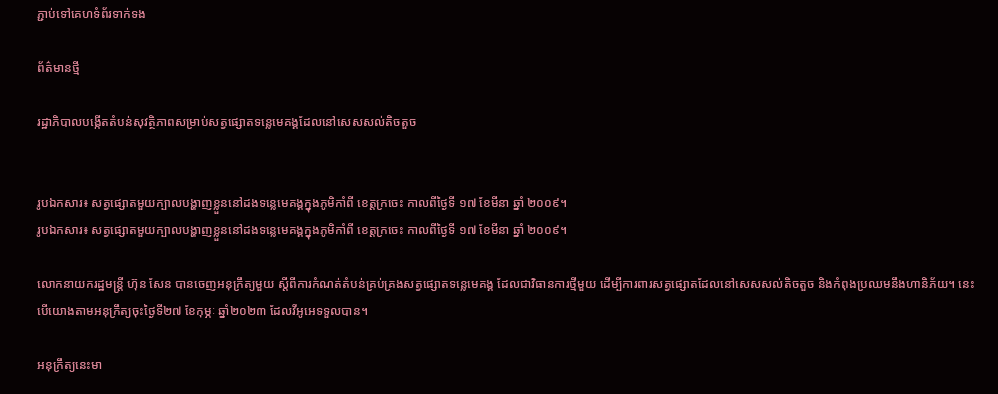ភ្ជាប់ទៅគេហទំព័រទាក់ទង

ព័ត៌មានថ្មី

រដ្ឋាភិបាលបង្កើតតំបន់សុវត្ថិភាពសម្រាប់សត្វផ្សោតទន្លេមេគង្គដែលនៅសេសសល់តិចតួច


រូបឯកសារ៖ សត្វផ្សោតមួយក្បាលបង្ហាញខ្លួននៅដងទន្លេមេគង្គក្នុងភូមិកាំពី ខេត្តក្រចេះ កាលពីថ្ងៃទី ១៧ ខែមីនា ឆ្នាំ ២០០៩។
រូបឯកសារ៖ សត្វផ្សោតមួយក្បាលបង្ហាញខ្លួននៅដងទន្លេមេគង្គក្នុងភូមិកាំពី ខេត្តក្រចេះ កាលពីថ្ងៃទី ១៧ ខែមីនា ឆ្នាំ ២០០៩។

លោកនាយករដ្ឋមន្រ្តី ហ៊ុន សែន បានចេញអនុក្រឹត្យមួយ ស្តីពីការកំណត់តំបន់គ្រប់គ្រងសត្វផ្សោតទន្លេមេគង្គ ដែលជាវិធានការថ្មីមួយ ដើម្បីការពារសត្វផ្សោតដែលនៅសេសសល់តិចតួច និងកំពុងប្រឈមនឹងហានិភ័យ។ នេះបើយោងតាមអនុក្រឹត្យចុះថ្ងៃទី២៧ ខែកុម្ភៈ ឆ្នាំ២០២៣ ដែលវីអូអេទទួលបាន។

អនុក្រឹត្យនេះមា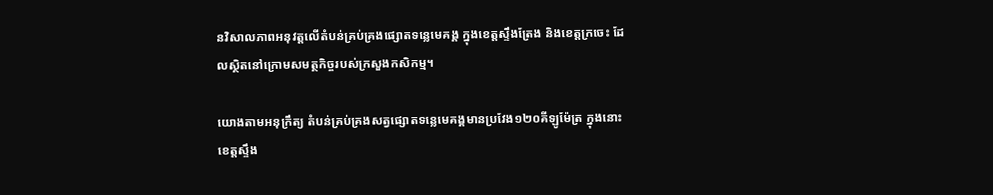នវិសាលភាពអនុវត្តលើតំបន់គ្រប់គ្រងផ្សោតទន្លេមេគង្គ ក្នុងខេត្តស្ទឹងត្រែង និងខេត្តក្រចេះ ដែលស្ថិតនៅក្រោមសមត្ថកិច្ចរបស់ក្រសួងកសិកម្ម។

យោងតាមអនុក្រឹត្យ តំបន់គ្រប់គ្រងសត្វផ្សោតទន្លេមេគង្គមានប្រវែង១២០គីឡូម៉ែត្រ ក្នុងនោះខេត្តស្ទឹង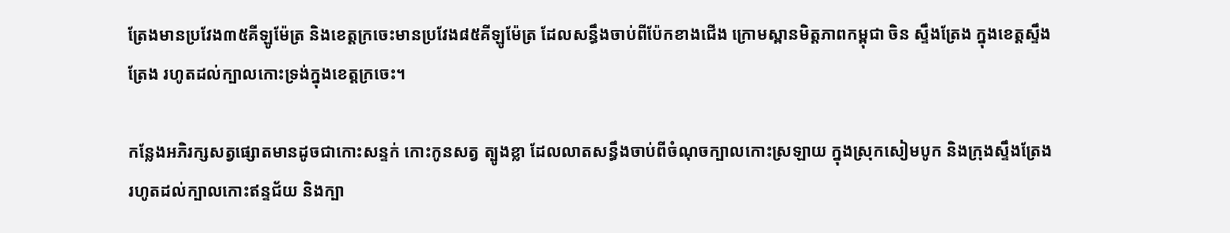ត្រែងមានប្រវែង៣៥គីឡូម៉ែត្រ និងខេត្តក្រចេះមានប្រវែង៨៥គីឡូម៉ែត្រ ដែលសន្ធឹងចាប់ពីប៉ែកខាងជើង ក្រោមស្ពានមិត្តភាពកម្ពុជា ចិន ស្ទឹងត្រែង ក្នុងខេត្តស្ទឹងត្រែង រហូតដល់ក្បាលកោះទ្រង់ក្នុងខេត្តក្រចេះ។

កន្លែងអភិរក្សសត្វផ្សោតមានដូចជាកោះសន្ទក់ កោះកូនសត្វ ត្បូងខ្លា ដែលលាតសន្ធឹងចាប់ពីចំណុចក្បាលកោះស្រឡាយ ក្នុងស្រុកសៀមបូក និងក្រុងស្ទឹងត្រែង រហូតដល់ក្បាលកោះឥន្ទជ័យ និងក្បា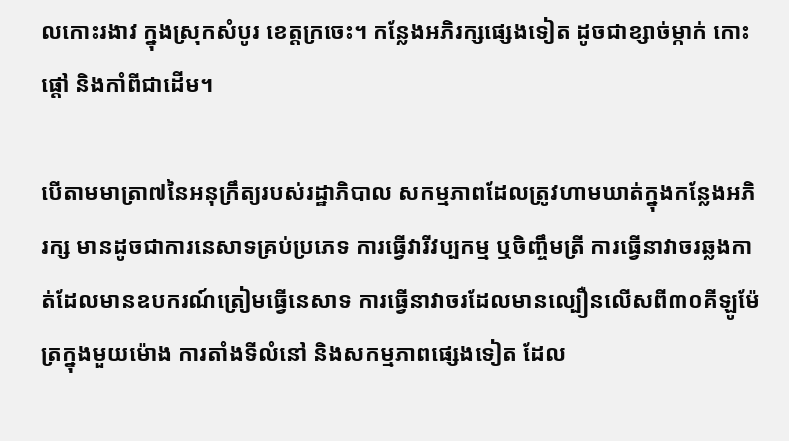លកោះរងាវ ក្នុងស្រុកសំបូរ ខេត្តក្រចេះ។ កន្លែងអភិរក្សផ្សេងទៀត ដូចជាខ្សាច់ម្កាក់ កោះផ្តៅ និងកាំពីជាដើម។

បើតាមមាត្រា៧នៃអនុក្រឹត្យរបស់រដ្ឋាភិបាល សកម្មភាពដែលត្រូវហាមឃាត់ក្នុងកន្លែងអភិរក្ស មានដូចជាការនេសាទគ្រប់ប្រភេទ ការធ្វើវារីវប្បកម្ម ឬចិញ្ចឹមត្រី ការធ្វើនាវាចរឆ្លងកាត់ដែលមានឧបករណ៍ត្រៀមធ្វើនេសាទ ការធ្វើនាវាចរដែលមានល្បឿនលើសពី៣០គីឡូម៉ែត្រក្នុងមួយម៉ោង ការតាំងទីលំនៅ និងសកម្មភាពផ្សេងទៀត ដែល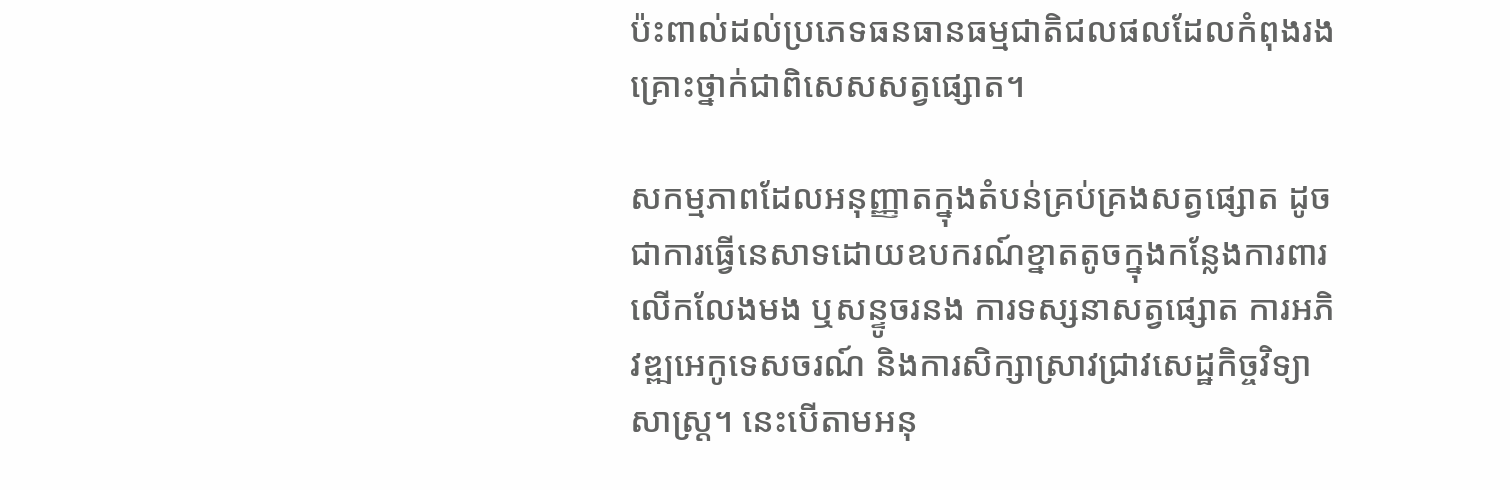ប៉ះពាល់ដល់ប្រភេទធនធានធម្មជាតិជលផលដែលកំពុងរងគ្រោះថ្នាក់ជាពិសេសសត្វផ្សោត។

សកម្មភាពដែលអនុញ្ញាតក្នុងតំបន់គ្រប់គ្រងសត្វផ្សោត ដូចជាការធ្វើនេសាទដោយឧបករណ៍ខ្នាតតូចក្នុងកន្លែងការពារ លើកលែងមង ឬសន្ទូចរនង ការទស្សនាសត្វផ្សោត ការអភិវឌ្ឍអេកូទេសចរណ៍ និងការសិក្សាស្រាវជ្រាវសេដ្ឋកិច្ចវិទ្យាសាស្រ្ត។ នេះបើតាមអនុ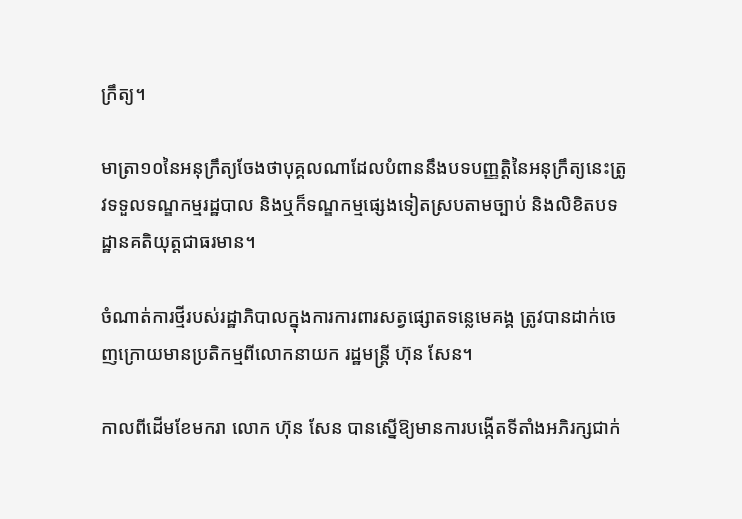ក្រឹត្យ។

មាត្រា១០នៃអនុក្រឹត្យចែងថាបុគ្គលណាដែលបំពាននឹងបទបញ្ញត្តិនៃអនុក្រឹត្យនេះត្រូវទទួលទណ្ឌកម្មរដ្ឋបាល និងឬក៏ទណ្ឌកម្មផ្សេងទៀតស្របតាមច្បាប់ និងលិខិតបទដ្ឋានគតិយុត្តជាធរមាន។

ចំណាត់ការថ្មីរបស់រដ្ឋាភិបាលក្នុងការការពារសត្វផ្សោតទន្លេមេគង្គ ត្រូវបានដាក់ចេញក្រោយមានប្រតិកម្មពីលោកនាយក រដ្ឋមន្រ្តី ហ៊ុន សែន។

កាលពីដើមខែមករា លោក ហ៊ុន សែន បានស្នើឱ្យមានការបង្កើតទីតាំងអភិរក្សជាក់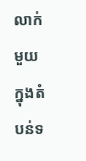លាក់មួយក្នុងតំបន់ទ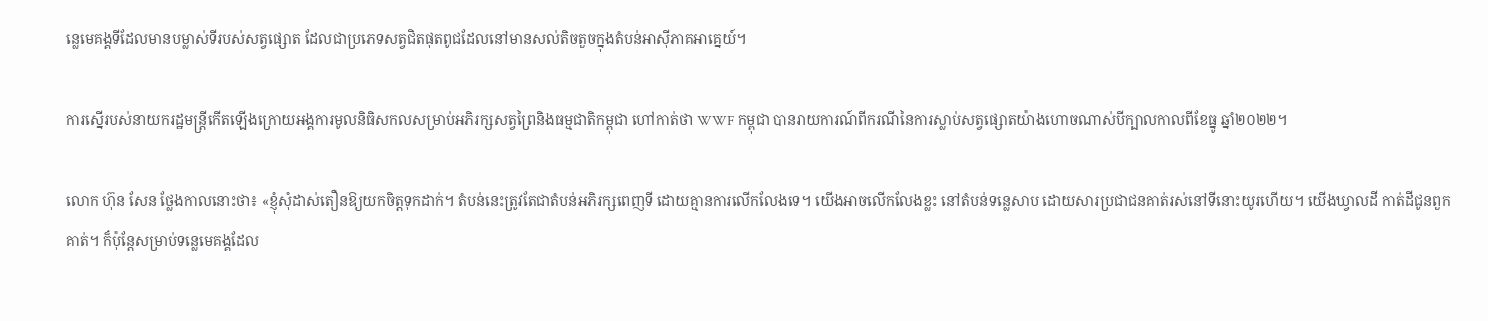ន្លេមេគង្គទីដែលមានបម្លាស់ទីរបស់សត្វផ្សោត ដែលជាប្រភេទសត្វជិតផុតពូជដែលនៅមានសល់តិចតួចក្នុងតំបន់អាស៊ីភាគអាគ្នេយ៍។

ការស្នើរបស់នាយករដ្ឋមន្រ្តីកើតឡើងក្រោយអង្គការមូលនិធិសកលសម្រាប់អភិរក្សសត្វព្រៃនិងធម្មជាតិកម្ពុជា ហៅកាត់ថា WWF កម្ពុជា បានរាយការណ៍ពីករណីនៃការស្លាប់សត្វផ្សោតយ៉ាងហោចណាស់បីក្បាលកាលពីខែធ្នូ ឆ្នាំ២០២២។

លោក ហ៊ុន សែន ថ្លែងកាលនោះថា៖ «ខ្ញុំសុំដាស់តឿនឱ្យយកចិត្តទុកដាក់។ តំបន់នេះត្រូវតែជាតំបន់អភិរក្សពេញទី ដោយគ្មានការលើកលែងទេ។ យើងអាចលើកលែងខ្លះ នៅតំបន់ទន្លេសាប ដោយសារប្រជាជនគាត់រស់នៅទីនោះយូរហើយ។ យើងឃ្វាលដី កាត់ដីជូនពួកគាត់។ ក៏ប៉ុន្តែសម្រាប់ទន្លេមេគង្គដែល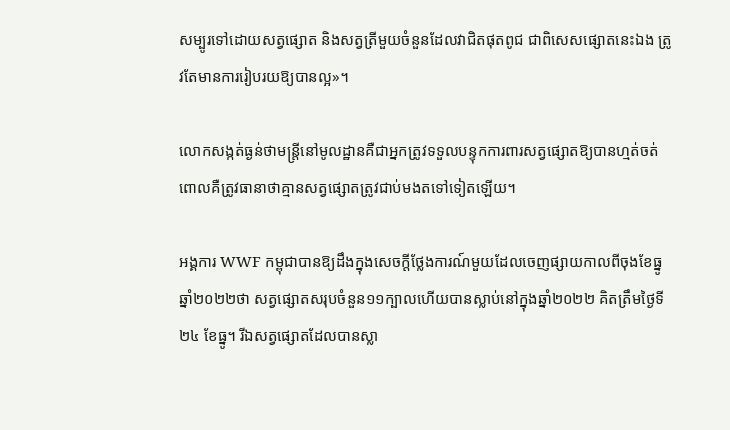សម្បូរទៅដោយសត្វផ្សោត និងសត្វត្រីមួយចំនួនដែលវាជិតផុតពូជ ជាពិសេសផ្សោតនេះឯង ត្រូវតែមានការរៀបរយឱ្យបានល្អ»។

លោកសង្កត់ធ្ងន់ថាមន្ត្រីនៅមូលដ្ឋានគឺជាអ្នកត្រូវទទួលបន្ទុកការពារសត្វផ្សោតឱ្យបានហ្មត់ចត់ ពោលគឺត្រូវធានាថាគ្មានសត្វផ្សោតត្រូវជាប់មងតទៅទៀតឡើយ។

អង្គការ WWF កម្ពុជាបានឱ្យដឹងក្នុងសេចក្តីថ្លែងការណ៍មួយដែលចេញផ្សាយកាលពីចុងខែធ្នូ ឆ្នាំ២០២២ថា សត្វផ្សោតសរុបចំនួន១១ក្បាលហើយបានស្លាប់នៅក្នុងឆ្នាំ២០២២ គិតត្រឹមថ្ងៃទី២៤ ខែធ្នូ។ រីឯសត្វផ្សោតដែលបានស្លា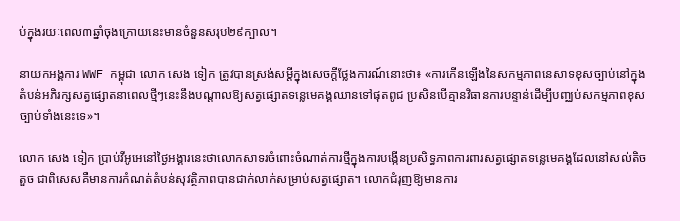ប់ក្នុងរយៈពេល៣ឆ្នាំចុងក្រោយនេះមានចំនួនសរុប២៩ក្បាល។

នាយកអង្គការ WWF កម្ពុជា លោក សេង ទៀក ត្រូវបានស្រង់សម្តីក្នុងសេចក្តីថ្លែងការណ៍នោះថា៖ «ការកើនឡើងនៃសកម្មភាពនេសាទខុសច្បាប់នៅក្នុងតំបន់អភិរក្សសត្វផ្សោតនាពេលថ្មីៗនេះនឹងបណ្តាលឱ្យសត្វផ្សោតទន្លេមេគង្គឈានទៅផុតពូជ ប្រសិនបើគ្មានវិធានការបន្ទាន់ដើម្បីបញ្ឈប់សកម្មភាពខុសច្បាប់ទាំងនេះទេ»។

លោក សេង ទៀក ប្រាប់វីអូអេនៅថ្ងៃអង្គារនេះថាលោកសាទរចំពោះចំណាត់ការថ្មីក្នុងការបង្កើនប្រសិទ្ធភាពការពារសត្វផ្សោតទន្លេមេគង្គដែលនៅសល់តិចតួច ជាពិសេសគឺមានការកំណត់តំបន់សុវត្ថិភាពបានជាក់លាក់សម្រាប់សត្វផ្សោត។ លោកជំរុញឱ្យមានការ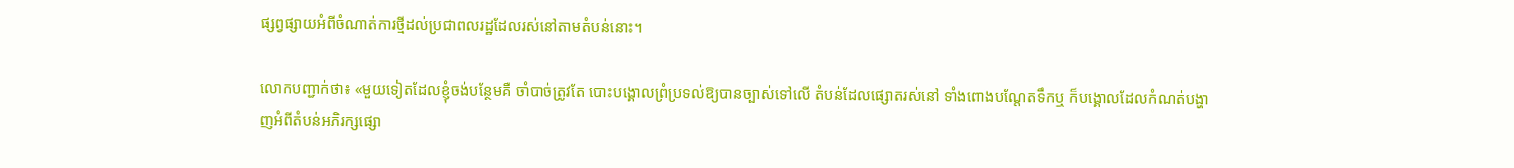ផ្សព្វផ្សាយអំពីចំណាត់ការថ្មីដល់ប្រជាពលរដ្ឋដែលរស់នៅតាមតំបន់នោះ។

លោកបញ្ជាក់ថា៖ «មួយទៀតដែលខ្ញុំចង់បន្ថែមគឺ ចាំបាច់ត្រូវតែ បោះបង្គោលព្រំប្រទល់ឱ្យបានច្បាស់ទៅលើ តំបន់ដែលផ្សោតរស់នៅ ទាំងពោងបណ្តែតទឹកឬ ក៏បង្គោលដែលកំណត់បង្ហាញអំពីតំបន់អភិរក្សផ្សោ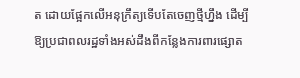ត ដោយផ្អែកលើអនុក្រឹត្យទើបតែចេញថ្មីហ្នឹង ដើម្បីឱ្យប្រជាពលរដ្ឋទាំងអស់ដឹងពីកន្លែងការពារផ្សោត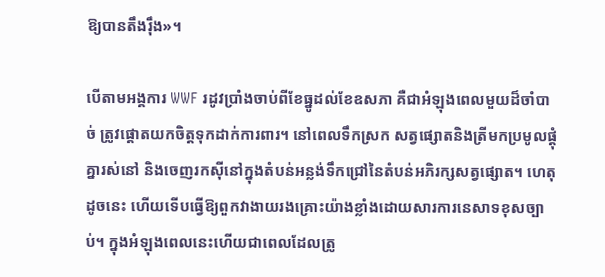ឱ្យបានតឹងរ៉ឹង»។

បើតាមអង្គការ WWF រដូវប្រាំងចាប់ពីខែធ្នូដល់ខែឧសភា គឺជាអំឡុងពេលមួយដ៏ចាំបាច់ ត្រូវផ្តោតយកចិត្តទុកដាក់ការពារ។ នៅពេលទឹកស្រក សត្វផ្សោតនិងត្រីមកប្រមូលផ្តុំគ្នារស់នៅ និងចេញរកស៊ីនៅក្នុងតំបន់អន្លង់ទឹកជ្រៅនៃតំបន់អភិរក្សសត្វផ្សោត។ ហេតុដូចនេះ ហើយទើបធ្វើឱ្យពួកវាងាយរងគ្រោះយ៉ាងខ្លាំងដោយសារការនេសាទខុសច្បាប់។ ក្នុងអំឡុងពេលនេះហើយជាពេលដែលត្រូ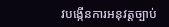វបង្កើនការអនុវត្តច្បាប់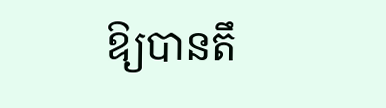ឱ្យបានតឹ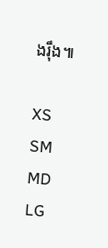ងរ៉ឹង៕

XS
SM
MD
LG